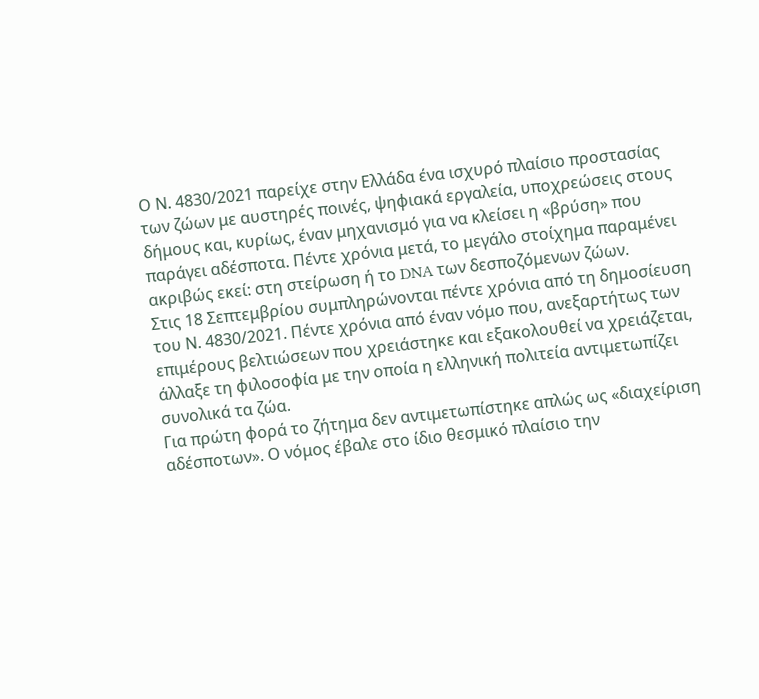Ο Ν. 4830/2021 παρείχε στην Ελλάδα ένα ισχυρό πλαίσιο προστασίας των ζώων με αυστηρές ποινές, ψηφιακά εργαλεία, υποχρεώσεις στους δήμους και, κυρίως, έναν μηχανισμό για να κλείσει η «βρύση» που παράγει αδέσποτα. Πέντε χρόνια μετά, το μεγάλο στοίχημα παραμένει ακριβώς εκεί: στη στείρωση ή το DNA των δεσποζόμενων ζώων.
Στις 18 Σεπτεμβρίου συμπληρώνονται πέντε χρόνια από τη δημοσίευση του Ν. 4830/2021. Πέντε χρόνια από έναν νόμο που, ανεξαρτήτως των επιμέρους βελτιώσεων που χρειάστηκε και εξακολουθεί να χρειάζεται, άλλαξε τη φιλοσοφία με την οποία η ελληνική πολιτεία αντιμετωπίζει συνολικά τα ζώα.
Για πρώτη φορά το ζήτημα δεν αντιμετωπίστηκε απλώς ως «διαχείριση αδέσποτων». Ο νόμος έβαλε στο ίδιο θεσμικό πλαίσιο την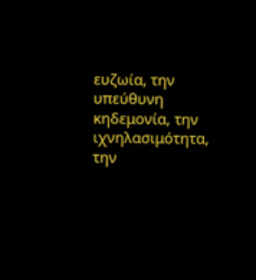ευζωία, την υπεύθυνη κηδεμονία, την ιχνηλασιμότητα, την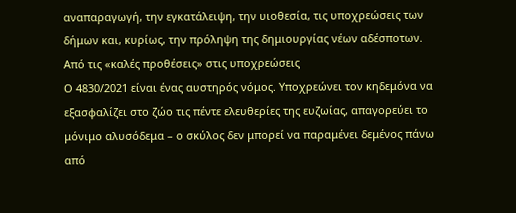αναπαραγωγή, την εγκατάλειψη, την υιοθεσία, τις υποχρεώσεις των δήμων και, κυρίως, την πρόληψη της δημιουργίας νέων αδέσποτων.
Από τις «καλές προθέσεις» στις υποχρεώσεις
Ο 4830/2021 είναι ένας αυστηρός νόμος. Υποχρεώνει τον κηδεμόνα να εξασφαλίζει στο ζώο τις πέντε ελευθερίες της ευζωίας, απαγορεύει το μόνιμο αλυσόδεμα – ο σκύλος δεν μπορεί να παραμένει δεμένος πάνω από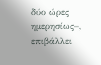δύο ώρες ημερησίως–, επιβάλλει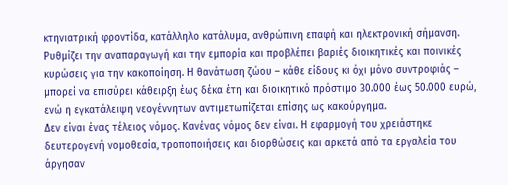κτηνιατρική φροντίδα, κατάλληλο κατάλυμα, ανθρώπινη επαφή και ηλεκτρονική σήμανση. Ρυθμίζει την αναπαραγωγή και την εμπορία και προβλέπει βαριές διοικητικές και ποινικές κυρώσεις για την κακοποίηση. Η θανάτωση ζώου – κάθε είδους κι όχι μόνο συντροφιάς – μπορεί να επισύρει κάθειρξη έως δέκα έτη και διοικητικό πρόστιμο 30.000 έως 50.000 ευρώ, ενώ η εγκατάλειψη νεογέννητων αντιμετωπίζεται επίσης ως κακούργημα.
Δεν είναι ένας τέλειος νόμος. Κανένας νόμος δεν είναι. Η εφαρμογή του χρειάστηκε δευτερογενή νομοθεσία, τροποποιήσεις και διορθώσεις και αρκετά από τα εργαλεία του άργησαν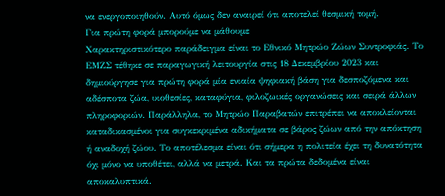να ενεργοποιηθούν. Αυτό όμως δεν αναιρεί ότι αποτελεί θεσμική τομή.
Για πρώτη φορά μπορούμε να μάθουμε
Χαρακτηριστικότερο παράδειγμα είναι το Εθνικό Μητρώο Ζώων Συντροφιάς. Το ΕΜΖΣ τέθηκε σε παραγωγική λειτουργία στις 18 Δεκεμβρίου 2023 και δημιούργησε για πρώτη φορά μία ενιαία ψηφιακή βάση για δεσποζόμενα και αδέσποτα ζώα, υιοθεσίες, καταφύγια, φιλοζωικές οργανώσεις και σειρά άλλων πληροφοριών. Παράλληλα, το Μητρώο Παραβατών επιτρέπει να αποκλείονται καταδικασμένοι για συγκεκριμένα αδικήματα σε βάρος ζώων από την απόκτηση ή αναδοχή ζώου. Το αποτέλεσμα είναι ότι σήμερα η πολιτεία έχει τη δυνατότητα όχι μόνο να υποθέτει, αλλά να μετρά. Και τα πρώτα δεδομένα είναι αποκαλυπτικά.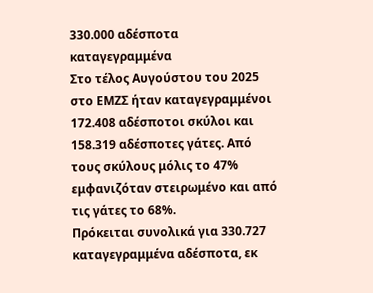330.000 αδέσποτα καταγεγραμμένα
Στο τέλος Αυγούστου του 2025 στο ΕΜΖΣ ήταν καταγεγραμμένοι 172.408 αδέσποτοι σκύλοι και 158.319 αδέσποτες γάτες. Από τους σκύλους μόλις το 47% εμφανιζόταν στειρωμένο και από τις γάτες το 68%.
Πρόκειται συνολικά για 330.727 καταγεγραμμένα αδέσποτα, εκ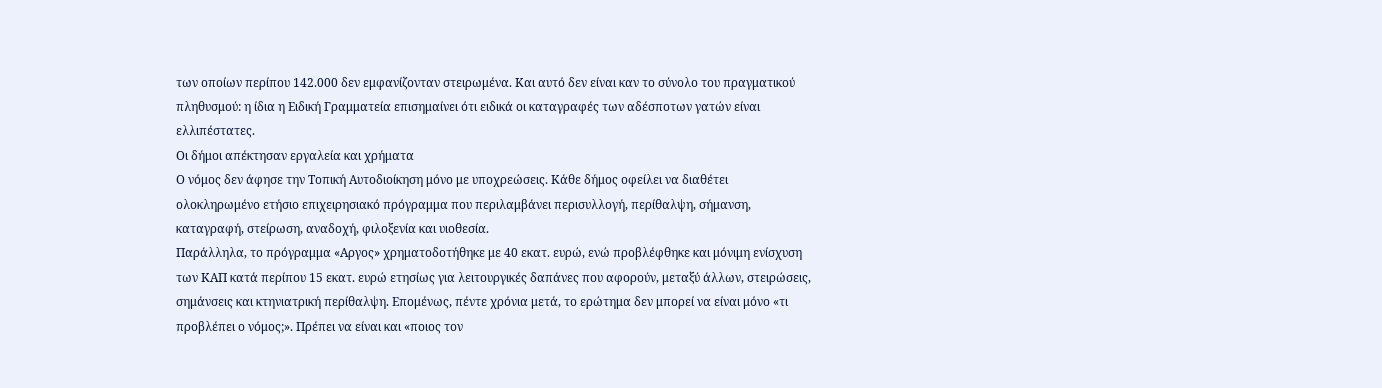των οποίων περίπου 142.000 δεν εμφανίζονταν στειρωμένα. Και αυτό δεν είναι καν το σύνολο του πραγματικού πληθυσμού: η ίδια η Ειδική Γραμματεία επισημαίνει ότι ειδικά οι καταγραφές των αδέσποτων γατών είναι ελλιπέστατες.
Οι δήμοι απέκτησαν εργαλεία και χρήματα
Ο νόμος δεν άφησε την Τοπική Αυτοδιοίκηση μόνο με υποχρεώσεις. Κάθε δήμος οφείλει να διαθέτει ολοκληρωμένο ετήσιο επιχειρησιακό πρόγραμμα που περιλαμβάνει περισυλλογή, περίθαλψη, σήμανση, καταγραφή, στείρωση, αναδοχή, φιλοξενία και υιοθεσία.
Παράλληλα, το πρόγραμμα «Αργος» χρηματοδοτήθηκε με 40 εκατ. ευρώ, ενώ προβλέφθηκε και μόνιμη ενίσχυση των ΚΑΠ κατά περίπου 15 εκατ. ευρώ ετησίως για λειτουργικές δαπάνες που αφορούν, μεταξύ άλλων, στειρώσεις, σημάνσεις και κτηνιατρική περίθαλψη. Επομένως, πέντε χρόνια μετά, το ερώτημα δεν μπορεί να είναι μόνο «τι προβλέπει ο νόμος;». Πρέπει να είναι και «ποιος τον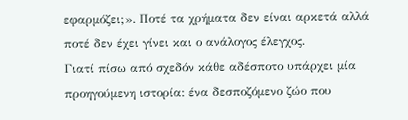εφαρμόζει;». Ποτέ τα χρήματα δεν είναι αρκετά αλλά ποτέ δεν έχει γίνει και ο ανάλογος έλεγχος.
Γιατί πίσω από σχεδόν κάθε αδέσποτο υπάρχει μία προηγούμενη ιστορία: ένα δεσποζόμενο ζώο που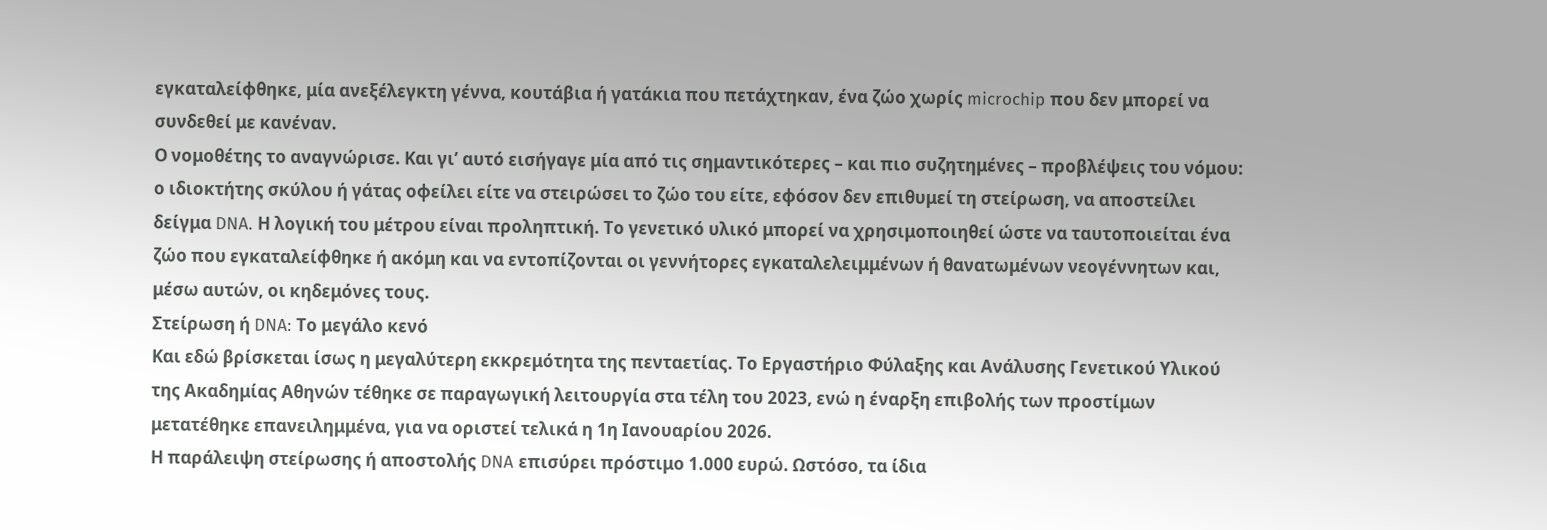εγκαταλείφθηκε, μία ανεξέλεγκτη γέννα, κουτάβια ή γατάκια που πετάχτηκαν, ένα ζώο χωρίς microchip που δεν μπορεί να συνδεθεί με κανέναν.
Ο νομοθέτης το αναγνώρισε. Και γι’ αυτό εισήγαγε μία από τις σημαντικότερες – και πιο συζητημένες – προβλέψεις του νόμου: ο ιδιοκτήτης σκύλου ή γάτας οφείλει είτε να στειρώσει το ζώο του είτε, εφόσον δεν επιθυμεί τη στείρωση, να αποστείλει δείγμα DNA. Η λογική του μέτρου είναι προληπτική. Το γενετικό υλικό μπορεί να χρησιμοποιηθεί ώστε να ταυτοποιείται ένα ζώο που εγκαταλείφθηκε ή ακόμη και να εντοπίζονται οι γεννήτορες εγκαταλελειμμένων ή θανατωμένων νεογέννητων και, μέσω αυτών, οι κηδεμόνες τους.
Στείρωση ή DNA: Το μεγάλο κενό
Και εδώ βρίσκεται ίσως η μεγαλύτερη εκκρεμότητα της πενταετίας. Το Εργαστήριο Φύλαξης και Ανάλυσης Γενετικού Υλικού της Ακαδημίας Αθηνών τέθηκε σε παραγωγική λειτουργία στα τέλη του 2023, ενώ η έναρξη επιβολής των προστίμων μετατέθηκε επανειλημμένα, για να οριστεί τελικά η 1η Ιανουαρίου 2026.
Η παράλειψη στείρωσης ή αποστολής DNA επισύρει πρόστιμο 1.000 ευρώ. Ωστόσο, τα ίδια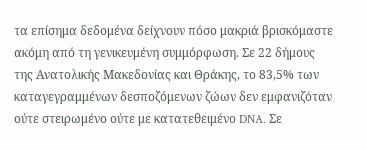τα επίσημα δεδομένα δείχνουν πόσο μακριά βρισκόμαστε ακόμη από τη γενικευμένη συμμόρφωση. Σε 22 δήμους της Ανατολικής Μακεδονίας και Θράκης, το 83,5% των καταγεγραμμένων δεσποζόμενων ζώων δεν εμφανιζόταν ούτε στειρωμένο ούτε με κατατεθειμένο DNA. Σε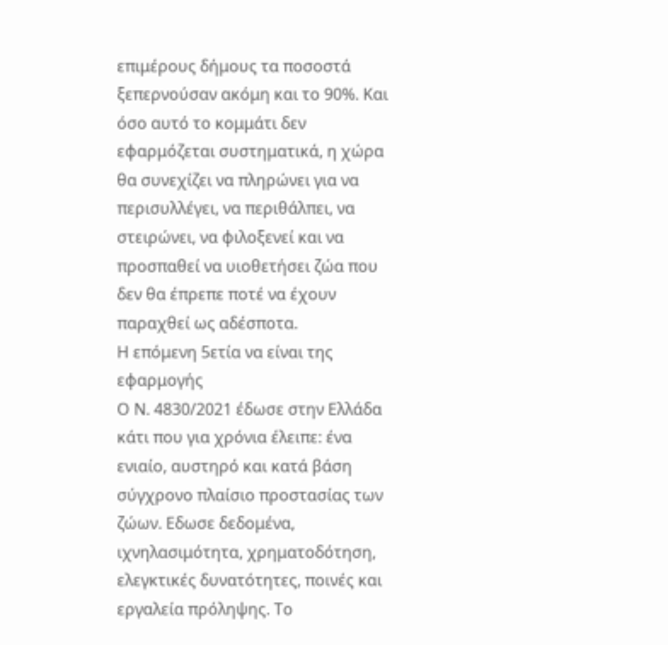επιμέρους δήμους τα ποσοστά ξεπερνούσαν ακόμη και το 90%. Και όσο αυτό το κομμάτι δεν εφαρμόζεται συστηματικά, η χώρα θα συνεχίζει να πληρώνει για να περισυλλέγει, να περιθάλπει, να στειρώνει, να φιλοξενεί και να προσπαθεί να υιοθετήσει ζώα που δεν θα έπρεπε ποτέ να έχουν παραχθεί ως αδέσποτα.
Η επόμενη 5ετία να είναι της εφαρμογής
Ο Ν. 4830/2021 έδωσε στην Ελλάδα κάτι που για χρόνια έλειπε: ένα ενιαίο, αυστηρό και κατά βάση σύγχρονο πλαίσιο προστασίας των ζώων. Εδωσε δεδομένα, ιχνηλασιμότητα, χρηματοδότηση, ελεγκτικές δυνατότητες, ποινές και εργαλεία πρόληψης. Το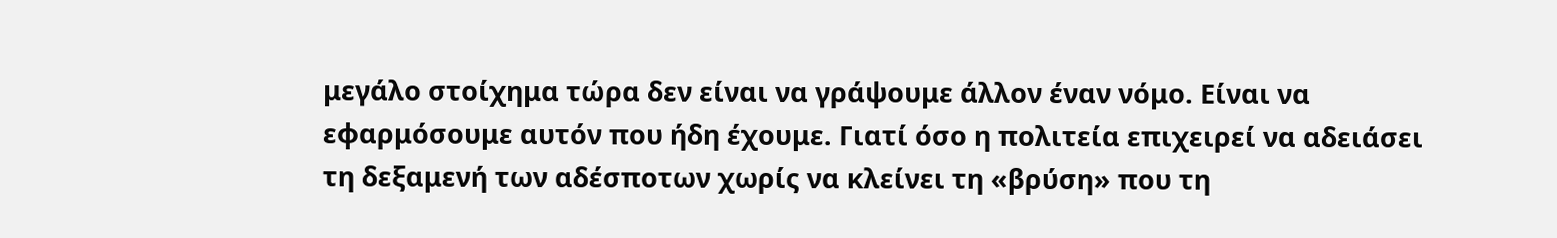μεγάλο στοίχημα τώρα δεν είναι να γράψουμε άλλον έναν νόμο. Είναι να εφαρμόσουμε αυτόν που ήδη έχουμε. Γιατί όσο η πολιτεία επιχειρεί να αδειάσει τη δεξαμενή των αδέσποτων χωρίς να κλείνει τη «βρύση» που τη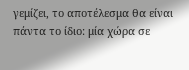γεμίζει, το αποτέλεσμα θα είναι πάντα το ίδιο: μία χώρα σε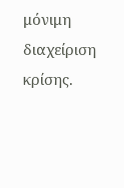μόνιμη διαχείριση κρίσης.